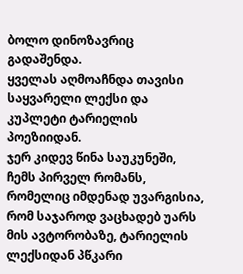ბოლო დინოზავრიც გადაშენდა.
ყველას აღმოაჩნდა თავისი საყვარელი ლექსი და კუპლეტი ტარიელის პოეზიიდან.
ჯერ კიდევ წინა საუკუნეში, ჩემს პირველ რომანს, რომელიც იმდენად უვარგისია, რომ საჯაროდ ვაცხადებ უარს მის ავტორობაზე, ტარიელის ლექსიდან პწკარი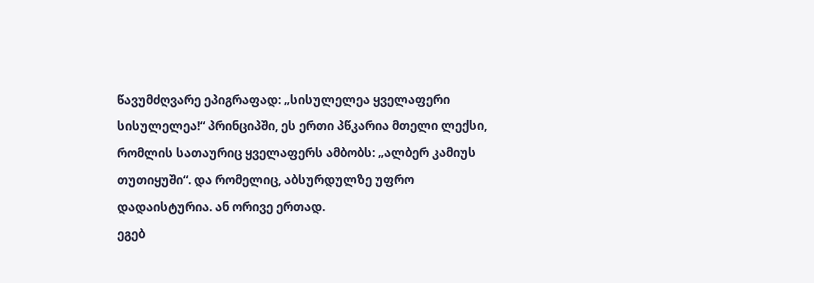წავუმძღვარე ეპიგრაფად: „სისულელეა ყველაფერი სისულელეა!“ პრინციპში, ეს ერთი პწკარია მთელი ლექსი, რომლის სათაურიც ყველაფერს ამბობს: „ალბერ კამიუს თუთიყუში“. და რომელიც, აბსურდულზე უფრო დადაისტურია. ან ორივე ერთად.
ეგებ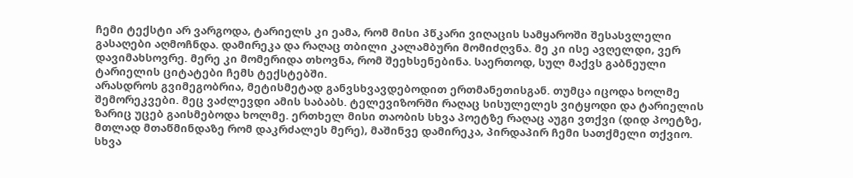ჩემი ტექსტი არ ვარგოდა, ტარიელს კი ეამა, რომ მისი პწკარი ვიღაცის სამყაროში შესასვლელი გასაღები აღმოჩნდა. დამირეკა და რაღაც თბილი კალამბური მომიძღვნა. მე კი ისე ავღელდი, ვერ დავიმახსოვრე. მერე კი მომერიდა თხოვნა, რომ შეეხსენებინა. საერთოდ, სულ მაქვს გაბნეული ტარიელის ციტატები ჩემს ტექსტებში.
არასდროს გვიმეგობრია, მეტისმეტად განვსხვავდებოდით ერთმანეთისგან. თუმცა იცოდა ხოლმე შემორეკვები. მეც ვაძლევდი ამის საბაბს. ტელევიზორში რაღაც სისულელეს ვიტყოდი და ტარიელის ზარიც უცებ გაისმებოდა ხოლმე. ერთხელ მისი თაობის სხვა პოეტზე რაღაც აუგი ვთქვი (დიდ პოეტზე, მთლად მთაწმინდაზე რომ დაკრძალეს მერე), მაშინვე დამირეკა, პირდაპირ ჩემი სათქმელი თქვიო. სხვა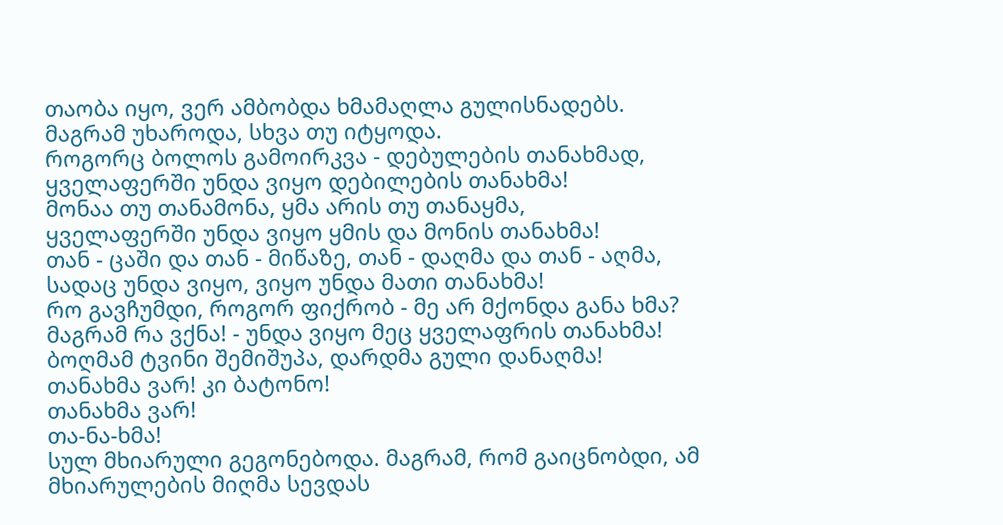თაობა იყო, ვერ ამბობდა ხმამაღლა გულისნადებს. მაგრამ უხაროდა, სხვა თუ იტყოდა.
როგორც ბოლოს გამოირკვა - დებულების თანახმად,
ყველაფერში უნდა ვიყო დებილების თანახმა!
მონაა თუ თანამონა, ყმა არის თუ თანაყმა,
ყველაფერში უნდა ვიყო ყმის და მონის თანახმა!
თან - ცაში და თან - მიწაზე, თან - დაღმა და თან - აღმა,
სადაც უნდა ვიყო, ვიყო უნდა მათი თანახმა!
რო გავჩუმდი, როგორ ფიქრობ - მე არ მქონდა განა ხმა?
მაგრამ რა ვქნა! - უნდა ვიყო მეც ყველაფრის თანახმა!
ბოღმამ ტვინი შემიშუპა, დარდმა გული დანაღმა!
თანახმა ვარ! კი ბატონო!
თანახმა ვარ!
თა-ნა-ხმა!
სულ მხიარული გეგონებოდა. მაგრამ, რომ გაიცნობდი, ამ მხიარულების მიღმა სევდას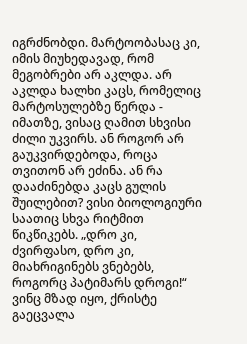იგრძნობდი. მარტოობასაც კი, იმის მიუხედავად, რომ მეგობრები არ აკლდა. არ აკლდა ხალხი კაცს, რომელიც მარტოსულებზე წერდა - იმათზე, ვისაც ღამით სხვისი ძილი უკვირს. ან როგორ არ გაუკვირდებოდა, როცა თვითონ არ ეძინა. ან რა დააძინებდა კაცს გულის შუილებით? ვისი ბიოლოგიური საათიც სხვა რიტმით წიკწიკებს. „დრო კი, ძვირფასო, დრო კი, მიახრიგინებს ვნებებს, როგორც პატიმარს დროგი!“ ვინც მზად იყო, ქრისტე გაეცვალა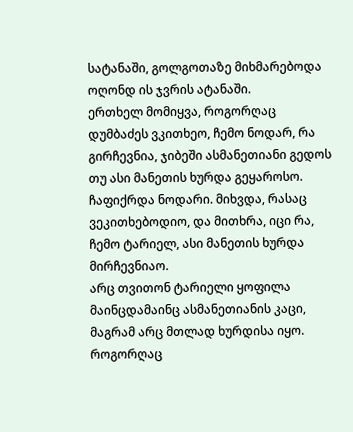სატანაში, გოლგოთაზე მიხმარებოდა ოღონდ ის ჯვრის ატანაში.
ერთხელ მომიყვა, როგორღაც დუმბაძეს ვკითხეო, ჩემო ნოდარ, რა გირჩევნია, ჯიბეში ასმანეთიანი გედოს თუ ასი მანეთის ხურდა გეყაროსო. ჩაფიქრდა ნოდარი. მიხვდა, რასაც ვეკითხებოდიო, და მითხრა, იცი რა, ჩემო ტარიელ, ასი მანეთის ხურდა მირჩევნიაო.
არც თვითონ ტარიელი ყოფილა მაინცდამაინც ასმანეთიანის კაცი, მაგრამ არც მთლად ხურდისა იყო. როგორღაც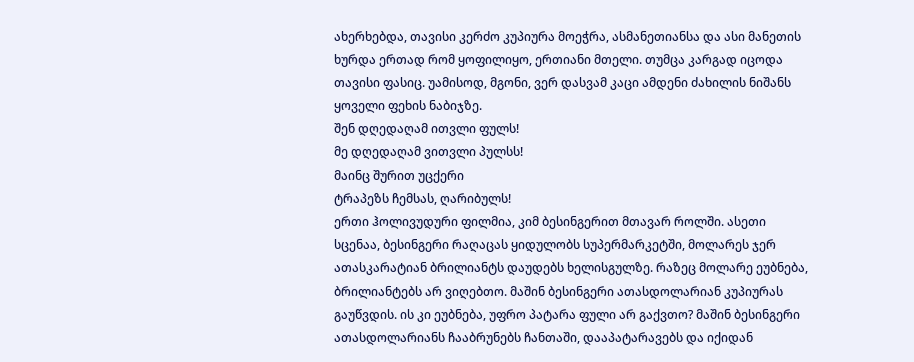ახერხებდა, თავისი კერძო კუპიურა მოეჭრა, ასმანეთიანსა და ასი მანეთის ხურდა ერთად რომ ყოფილიყო, ერთიანი მთელი. თუმცა კარგად იცოდა თავისი ფასიც. უამისოდ, მგონი, ვერ დასვამ კაცი ამდენი ძახილის ნიშანს ყოველი ფეხის ნაბიჯზე.
შენ დღედაღამ ითვლი ფულს!
მე დღედაღამ ვითვლი პულსს!
მაინც შურით უცქერი
ტრაპეზს ჩემსას, ღარიბულს!
ერთი ჰოლივუდური ფილმია, კიმ ბესინგერით მთავარ როლში. ასეთი სცენაა, ბესინგერი რაღაცას ყიდულობს სუპერმარკეტში, მოლარეს ჯერ ათასკარატიან ბრილიანტს დაუდებს ხელისგულზე. რაზეც მოლარე ეუბნება, ბრილიანტებს არ ვიღებთო. მაშინ ბესინგერი ათასდოლარიან კუპიურას გაუწვდის. ის კი ეუბნება, უფრო პატარა ფული არ გაქვთო? მაშინ ბესინგერი ათასდოლარიანს ჩააბრუნებს ჩანთაში, დააპატარავებს და იქიდან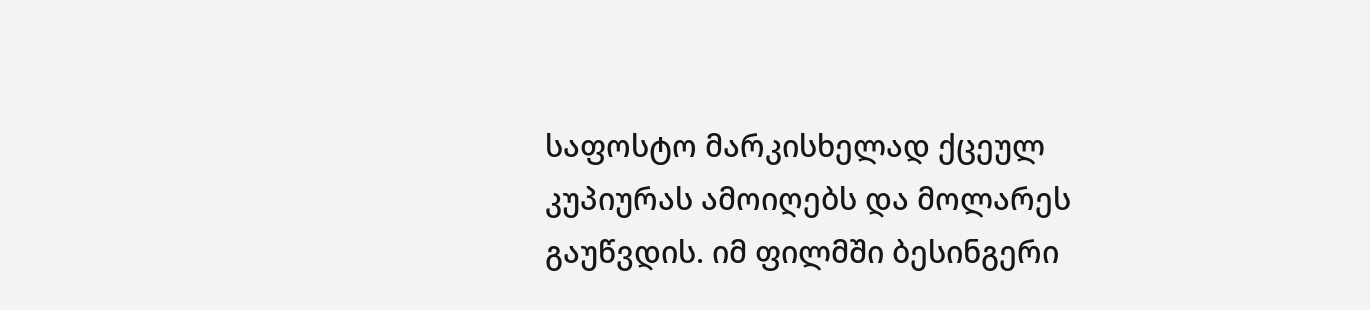საფოსტო მარკისხელად ქცეულ კუპიურას ამოიღებს და მოლარეს გაუწვდის. იმ ფილმში ბესინგერი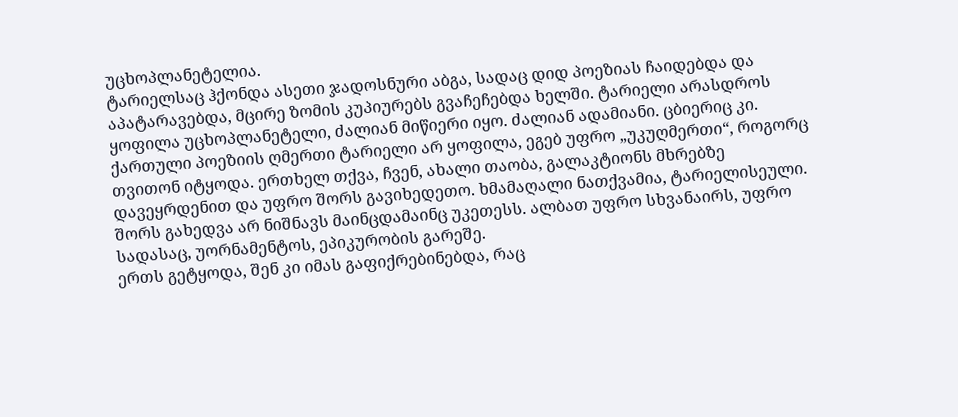უცხოპლანეტელია.
ტარიელსაც ჰქონდა ასეთი ჯადოსნური აბგა, სადაც დიდ პოეზიას ჩაიდებდა და აპატარავებდა, მცირე ზომის კუპიურებს გვაჩეჩებდა ხელში. ტარიელი არასდროს ყოფილა უცხოპლანეტელი, ძალიან მიწიერი იყო. ძალიან ადამიანი. ცბიერიც კი. ქართული პოეზიის ღმერთი ტარიელი არ ყოფილა, ეგებ უფრო „უკუღმერთი“, როგორც თვითონ იტყოდა. ერთხელ თქვა, ჩვენ, ახალი თაობა, გალაკტიონს მხრებზე დავეყრდენით და უფრო შორს გავიხედეთო. ხმამაღალი ნათქვამია, ტარიელისეული. შორს გახედვა არ ნიშნავს მაინცდამაინც უკეთესს. ალბათ უფრო სხვანაირს, უფრო სადასაც, უორნამენტოს, ეპიკურობის გარეშე.
ერთს გეტყოდა, შენ კი იმას გაფიქრებინებდა, რაც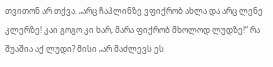თვითონ არ თქვა. „არც ჩაპლინზე ვფიქრობ ახლა და არც ლენე კლერზე! კაი გოგო კი ხარ, მარა ფიქრობ მხოლოდ ლუდზე!“ რა შუაშია აქ ლუდი? მისი „არ მაძლევს ეს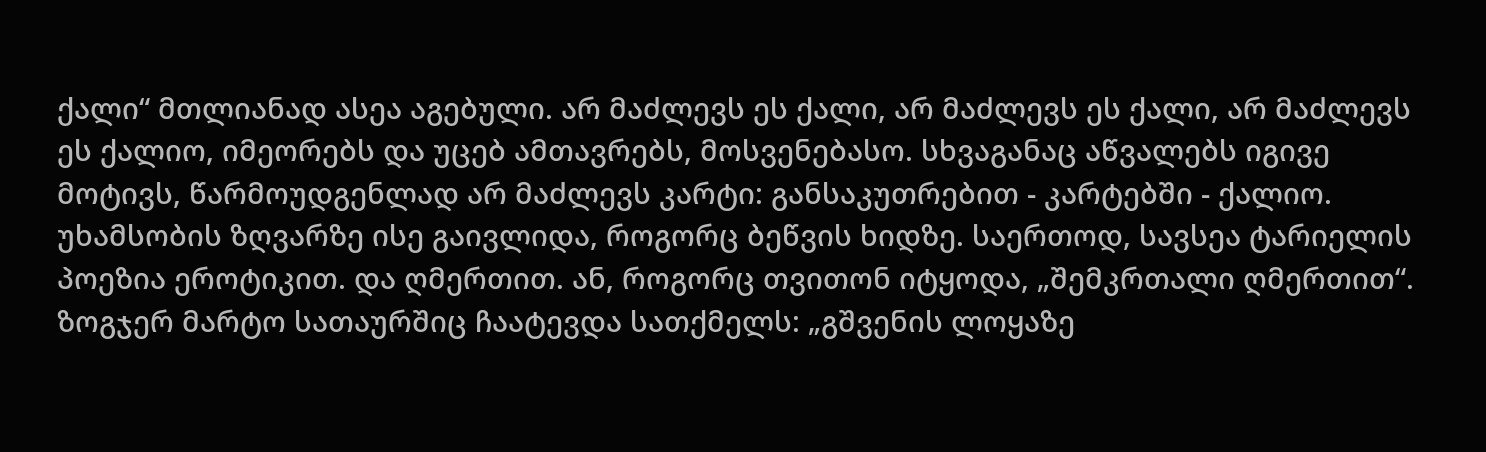ქალი“ მთლიანად ასეა აგებული. არ მაძლევს ეს ქალი, არ მაძლევს ეს ქალი, არ მაძლევს ეს ქალიო, იმეორებს და უცებ ამთავრებს, მოსვენებასო. სხვაგანაც აწვალებს იგივე მოტივს, წარმოუდგენლად არ მაძლევს კარტი: განსაკუთრებით - კარტებში - ქალიო. უხამსობის ზღვარზე ისე გაივლიდა, როგორც ბეწვის ხიდზე. საერთოდ, სავსეა ტარიელის პოეზია ეროტიკით. და ღმერთით. ან, როგორც თვითონ იტყოდა, „შემკრთალი ღმერთით“. ზოგჯერ მარტო სათაურშიც ჩაატევდა სათქმელს: „გშვენის ლოყაზე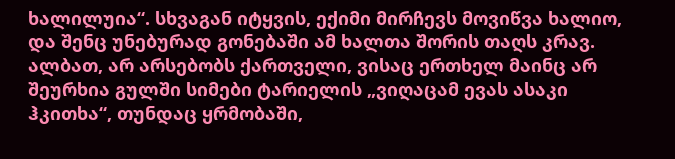ხალილუია“. სხვაგან იტყვის, ექიმი მირჩევს მოვიწვა ხალიო, და შენც უნებურად გონებაში ამ ხალთა შორის თაღს კრავ.
ალბათ, არ არსებობს ქართველი, ვისაც ერთხელ მაინც არ შეურხია გულში სიმები ტარიელის „ვიღაცამ ევას ასაკი ჰკითხა“, თუნდაც ყრმობაში,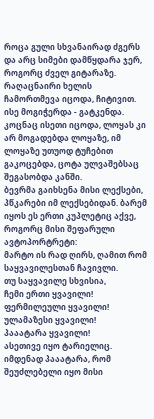როცა გული სხვანაირად ძგერს და არც სიმები დამწყდარა ჯერ, როგორც ძველ გიტარაზე.
რაღაცნაირი ხელის ჩამორთმევა იცოდა, ჩიტივით. ისე მოგიჭერდა - გატკენდა. კოცნაც ისეთი იცოდა, ლოყას კი არ მოგადებდა ლოყაზე, იმ ლოყაზე უთუოდ ტუჩებით გაკოცებდა, ცოტა ულვაშებსაც შეგასობდა კანში.
ბევრმა გაიხსენა მისი ლექსები, პწკარები იმ ლექსებიდან. ბარემ იყოს ეს ერთი კუპლეტიც აქვე, როგორც მისი შეფარული ავტოპორტრეტი:
მარტო ის რად ღირს, ღამით რომ
საყვავილესთან ჩავივლი.
თუ საყვავილე სხვისია,
ჩემი ერთი ყვავილი!
ფერმილეული ყვავილი!
ულამაზესი ყვავილი!
პააატარა ყვავილი!
ასეთივე იყო ტარიელიც. იმდენად პააატარა, რომ შეუძლებელი იყო მისი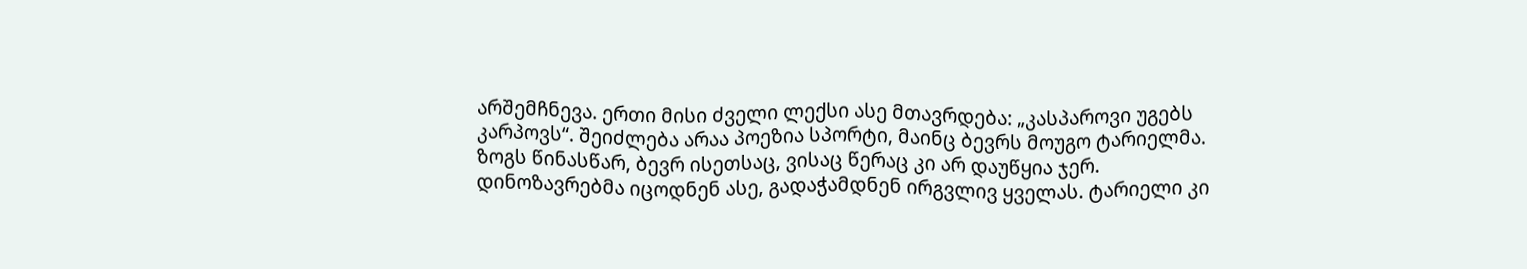არშემჩნევა. ერთი მისი ძველი ლექსი ასე მთავრდება: „კასპაროვი უგებს კარპოვს“. შეიძლება არაა პოეზია სპორტი, მაინც ბევრს მოუგო ტარიელმა. ზოგს წინასწარ, ბევრ ისეთსაც, ვისაც წერაც კი არ დაუწყია ჯერ. დინოზავრებმა იცოდნენ ასე, გადაჭამდნენ ირგვლივ ყველას. ტარიელი კი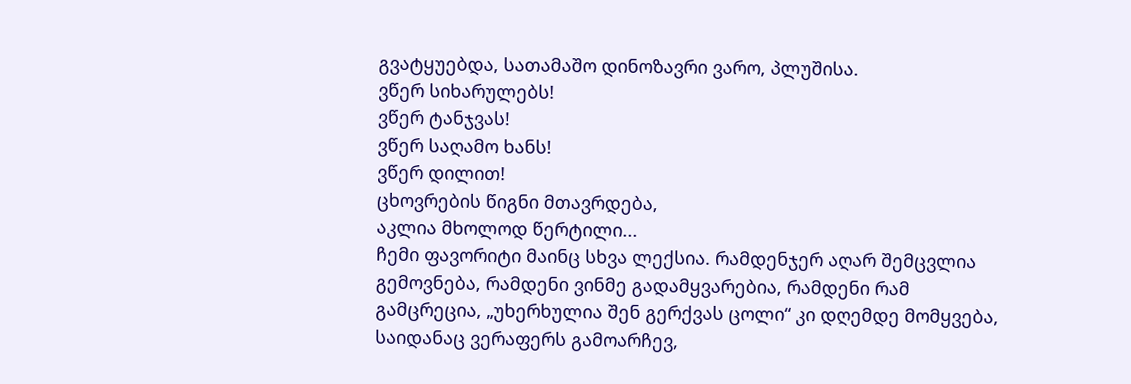გვატყუებდა, სათამაშო დინოზავრი ვარო, პლუშისა.
ვწერ სიხარულებს!
ვწერ ტანჯვას!
ვწერ საღამო ხანს!
ვწერ დილით!
ცხოვრების წიგნი მთავრდება,
აკლია მხოლოდ წერტილი...
ჩემი ფავორიტი მაინც სხვა ლექსია. რამდენჯერ აღარ შემცვლია გემოვნება, რამდენი ვინმე გადამყვარებია, რამდენი რამ გამცრეცია, „უხერხულია შენ გერქვას ცოლი“ კი დღემდე მომყვება, საიდანაც ვერაფერს გამოარჩევ,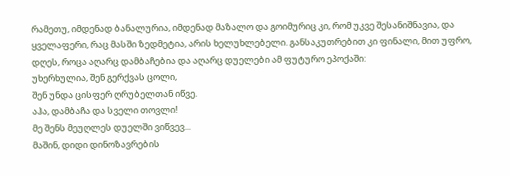რამეთუ, იმდენად ბანალურია, იმდენად მაზალო და გოიმურიც კი, რომ უკვე შესანიშნავია, და ყველაფერი, რაც მასში ზედმეტია, არის ხელუხლებელი. განსაკუთრებით კი ფინალი, მით უფრო, დღეს, როცა აღარც დამბაჩებია და აღარც დუელები ამ ფუტურო ეპოქაში:
უხერხულია, შენ გერქვას ცოლი,
შენ უნდა ცისფერ ღრუბელთან იწვე.
აჰა, დამბაჩა და სველი თოვლი!
მე შენს მეუღლეს დუელში ვიწვევ...
მაშინ, დიდი დინოზავრების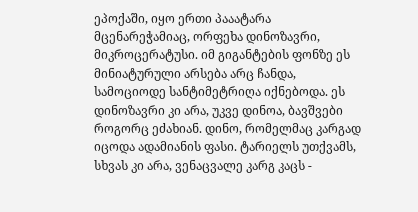ეპოქაში, იყო ერთი პააატარა მცენარეჭამიაც, ორფეხა დინოზავრი, მიკროცერატუსი. იმ გიგანტების ფონზე ეს მინიატურული არსება არც ჩანდა, სამოციოდე სანტიმეტრიღა იქნებოდა. ეს დინოზავრი კი არა, უკვე დინოა, ბავშვები როგორც ეძახიან. დინო, რომელმაც კარგად იცოდა ადამიანის ფასი. ტარიელს უთქვამს, სხვას კი არა, ვენაცვალე კარგ კაცს -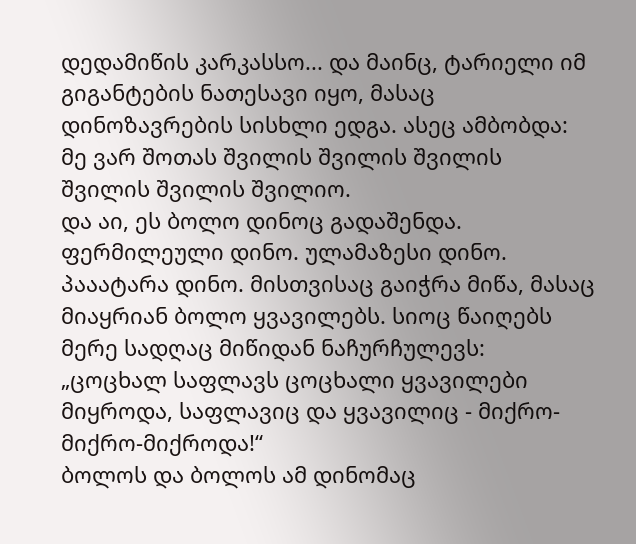დედამიწის კარკასსო... და მაინც, ტარიელი იმ გიგანტების ნათესავი იყო, მასაც დინოზავრების სისხლი ედგა. ასეც ამბობდა: მე ვარ შოთას შვილის შვილის შვილის შვილის შვილის შვილიო.
და აი, ეს ბოლო დინოც გადაშენდა. ფერმილეული დინო. ულამაზესი დინო. პააატარა დინო. მისთვისაც გაიჭრა მიწა, მასაც მიაყრიან ბოლო ყვავილებს. სიოც წაიღებს მერე სადღაც მიწიდან ნაჩურჩულევს: „ცოცხალ საფლავს ცოცხალი ყვავილები მიყროდა, საფლავიც და ყვავილიც - მიქრო-მიქრო-მიქროდა!“
ბოლოს და ბოლოს ამ დინომაც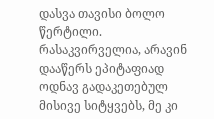დასვა თავისი ბოლო წერტილი. რასაკვირველია, არავინ დააწერს ეპიტაფიად ოდნავ გადაკეთებულ მისივე სიტყვებს, მე კი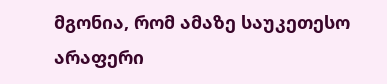მგონია, რომ ამაზე საუკეთესო არაფერი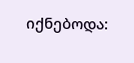იქნებოდა: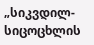„სიკვდილ-სიცოცხლის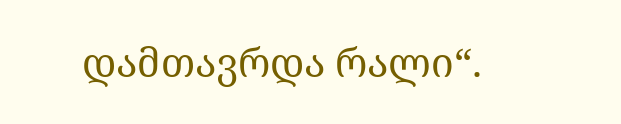დამთავრდა რალი“.